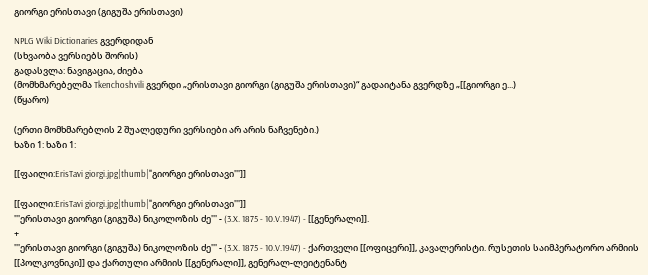გიორგი ერისთავი (გიგუშა ერისთავი)

NPLG Wiki Dictionaries გვერდიდან
(სხვაობა ვერსიებს შორის)
გადასვლა: ნავიგაცია, ძიება
(მომხმარებელმა Tkenchoshvili გვერდი „ერისთავი გიორგი (გიგუშა ერისთავი)“ გადაიტანა გვერდზე „[[გიორგი ე...)
(წყარო)

(ერთი მომხმარებლის 2 შუალედური ვერსიები არ არის ნაჩვენები.)
ხაზი 1: ხაზი 1:

[[ფაილი:ErisTavi giorgi.jpg|thumb|'''გიორგი ერისთავი''']]

[[ფაილი:ErisTavi giorgi.jpg|thumb|'''გიორგი ერისთავი''']]
'''ერისთავი გიორგი (გიგუშა) ნიკოლოზის ძე''' - (3.X. 1875 - 10.V.1947) - [[გენერალი]].
+
'''ერისთავი გიორგი (გიგუშა) ნიკოლოზის ძე''' - (3.X. 1875 - 10.V.1947) - ქართველი [[ოფიცერი]], კავალერისტი. რუსეთის საიმპერატორო არმიის [[პოლკოვნიკი]] და ქართული არმიის [[გენერალი]], გენერალ-ლეიტენანტ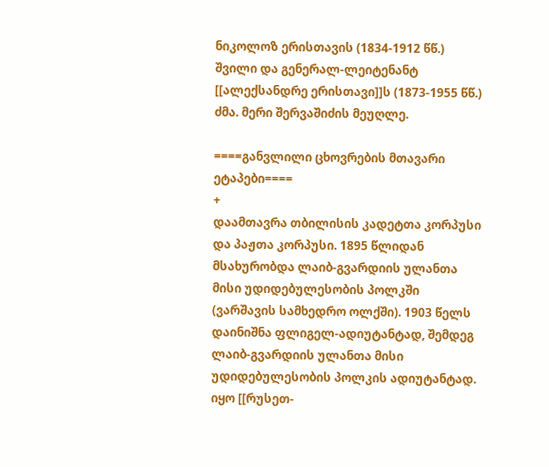ნიკოლოზ ერისთავის (1834-1912 წწ.) შვილი და გენერალ-ლეიტენანტ [[ალექსანდრე ერისთავი]]ს (1873-1955 წწ.) ძმა. მერი შერვაშიძის მეუღლე.

====განვლილი ცხოვრების მთავარი ეტაპები====
+
დაამთავრა თბილისის კადეტთა კორპუსი და პაჟთა კორპუსი. 1895 წლიდან მსახურობდა ლაიბ-გვარდიის ულანთა მისი უდიდებულესობის პოლკში (ვარშავის სამხედრო ოლქში). 1903 წელს დაინიშნა ფლიგელ-ადიუტანტად, შემდეგ ლაიბ-გვარდიის ულანთა მისი უდიდებულესობის პოლკის ადიუტანტად. იყო [[რუსეთ-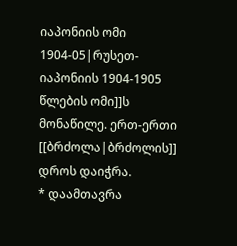იაპონიის ომი 1904-05|რუსეთ-იაპონიის 1904-1905 წლების ომი]]ს მონაწილე. ერთ-ერთი [[ბრძოლა|ბრძოლის]] დროს დაიჭრა.
* დაამთავრა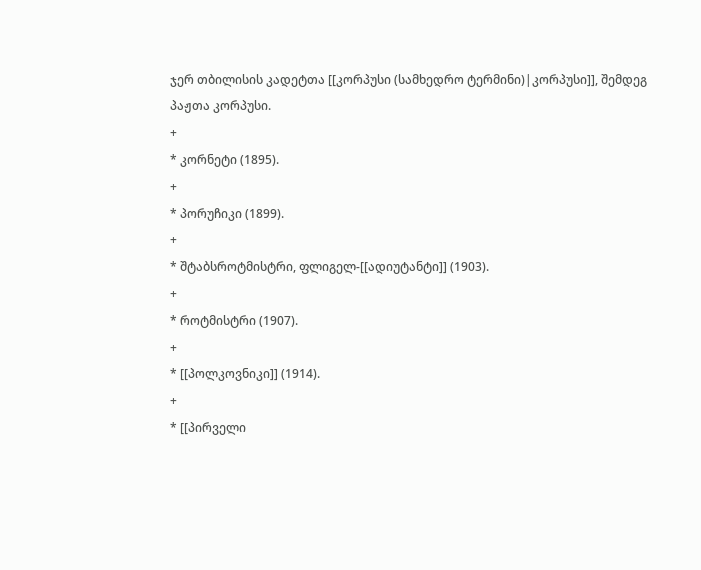ჯერ თბილისის კადეტთა [[კორპუსი (სამხედრო ტერმინი)|კორპუსი]], შემდეგ პაჟთა კორპუსი.
+
* კორნეტი (1895).
+
* პორუჩიკი (1899).
+
* შტაბსროტმისტრი, ფლიგელ-[[ადიუტანტი]] (1903).
+
* როტმისტრი (1907).
+
* [[პოლკოვნიკი]] (1914).
+
* [[პირველი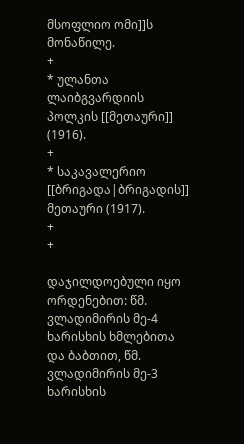მსოფლიო ომი]]ს მონაწილე.
+
* ულანთა ლაიბგვარდიის პოლკის [[მეთაური]] (1916).
+
* საკავალერიო [[ბრიგადა|ბრიგადის]] მეთაური (1917).
+
+

დაჯილდოებული იყო ორდენებით: წმ. ვლადიმირის მე-4 ხარისხის ხმლებითა და ბაბთით, წმ. ვლადიმირის მე-3 ხარისხის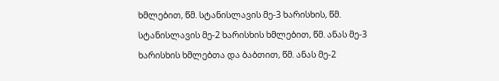ხმლებით, წმ. სტანისლავის მე-3 ხარისხის, წმ. სტანისლავის მე-2 ხარისხის ხმლებით, წმ. ანას მე-3 ხარისხის ხმლებთა და ბაბთით, წმ. ანას მე-2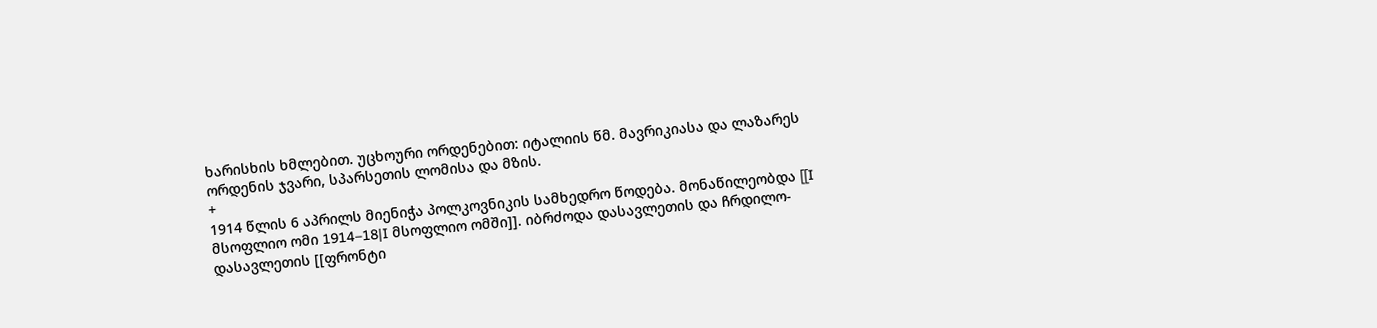ხარისხის ხმლებით. უცხოური ორდენებით: იტალიის წმ. მავრიკიასა და ლაზარეს ორდენის ჯვარი, სპარსეთის ლომისა და მზის.
+
1914 წლის 6 აპრილს მიენიჭა პოლკოვნიკის სამხედრო წოდება. მონაწილეობდა [[I მსოფლიო ომი 1914–18|I მსოფლიო ომში]]. იბრძოდა დასავლეთის და ჩრდილო-დასავლეთის [[ფრონტი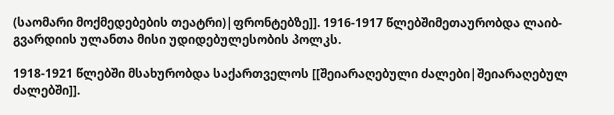(საომარი მოქმედებების თეატრი)|ფრონტებზე]]. 1916-1917 წლებშიმეთაურობდა ლაიბ-გვარდიის ულანთა მისი უდიდებულესობის პოლკს.

1918-1921 წლებში მსახურობდა საქართველოს [[შეიარაღებული ძალები|შეიარაღებულ ძალებში]].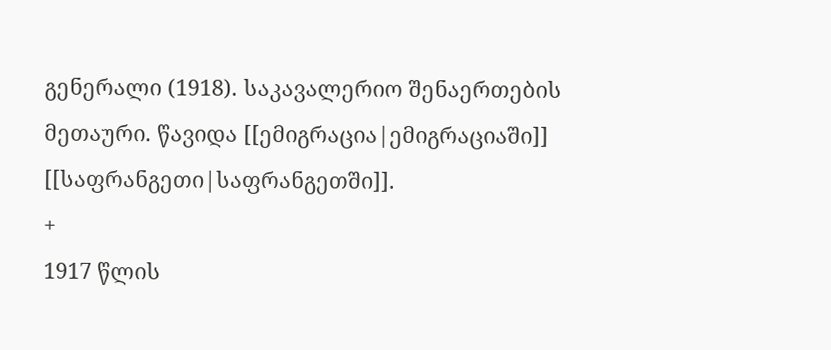გენერალი (1918). საკავალერიო შენაერთების მეთაური. წავიდა [[ემიგრაცია|ემიგრაციაში]] [[საფრანგეთი|საფრანგეთში]].
+
1917 წლის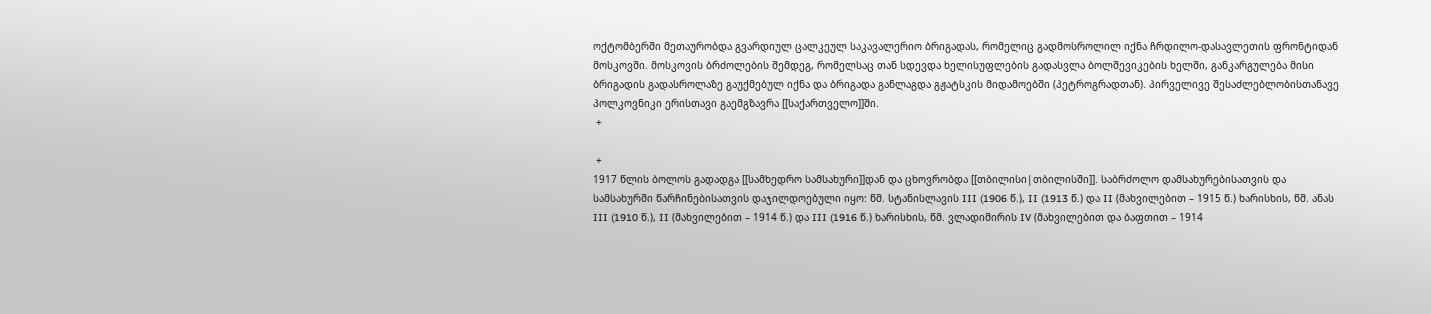ოქტომბერში მეთაურობდა გვარდიულ ცალკეულ საკავალერიო ბრიგადას, რომელიც გადმოსროლილ იქნა ჩრდილო-დასავლეთის ფრონტიდან მოსკოვში. მოსკოვის ბრძოლების შემდეგ, რომელსაც თან სდევდა ხელისუფლების გადასვლა ბოლშევიკების ხელში, განკარგულება მისი ბრიგადის გადასროლაზე გაუქმებულ იქნა და ბრიგადა განლაგდა გჟატსკის მიდამოებში (პეტროგრადთან). პირველივე შესაძლებლობისთანავე პოლკოვნიკი ერისთავი გაემგზავრა [[საქართველო]]ში.
 +

 +
1917 წლის ბოლოს გადადგა [[სამხედრო სამსახური]]დან და ცხოვრობდა [[თბილისი|თბილისში]]. საბრძოლო დამსახურებისათვის და სამსახურში წარჩინებისათვის დაჯილდოებული იყო: წმ. სტანისლავის III (1906 წ.), II (1913 წ.) და II (მახვილებით – 1915 წ.) ხარისხის, წმ. ანას III (1910 წ.), II (მახვილებით – 1914 წ.) და III (1916 წ.) ხარისხის, წმ. ვლადიმირის IV (მახვილებით და ბაფთით – 1914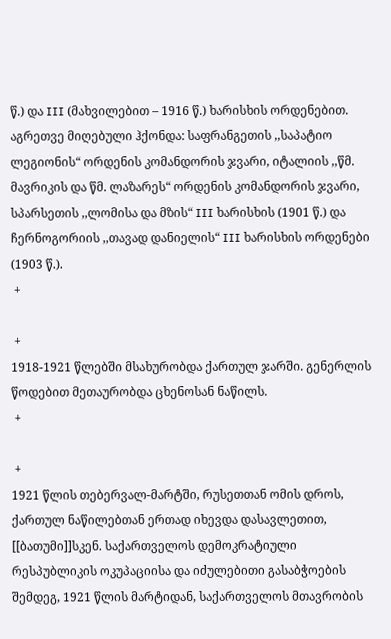წ.) და III (მახვილებით – 1916 წ.) ხარისხის ორდენებით. აგრეთვე მიღებული ჰქონდა: საფრანგეთის ,,საპატიო ლეგიონის“ ორდენის კომანდორის ჯვარი, იტალიის ,,წმ. მავრიკის და წმ. ლაზარეს“ ორდენის კომანდორის ჯვარი, სპარსეთის ,,ლომისა და მზის“ III ხარისხის (1901 წ.) და ჩერნოგორიის ,,თავად დანიელის“ III ხარისხის ორდენები (1903 წ.).
 +

 +
1918-1921 წლებში მსახურობდა ქართულ ჯარში. გენერლის წოდებით მეთაურობდა ცხენოსან ნაწილს.
 +

 +
1921 წლის თებერვალ-მარტში, რუსეთთან ომის დროს, ქართულ ნაწილებთან ერთად იხევდა დასავლეთით, [[ბათუმი]]სკენ. საქართველოს დემოკრატიული რესპუბლიკის ოკუპაციისა და იძულებითი გასაბჭოების შემდეგ, 1921 წლის მარტიდან, საქართველოს მთავრობის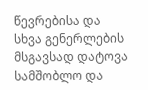წევრებისა და სხვა გენერლების მსგავსად დატოვა სამშობლო და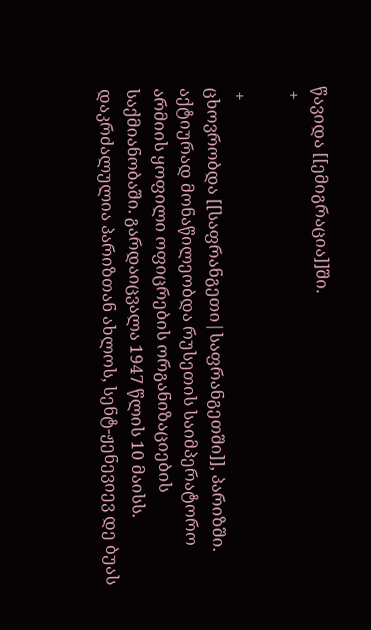წავიდა [[ემიგრაცია]]ში.
 +

 +
ცხოვრობდა [[საფრანგეთი|საფრანგეთში]], პარიზში. აქტიურად მონაწილეობდა რუსეთის საიმპერატორო არმიის ყოფილი ოფიცრების ორგანიზაციების საქმიანობაში. გარდაიცვალა 1947 წლის 10 მაისს. დაკრძალულია პარიზთან ახლოს, სენტ-ჟენევიევ დე ბუას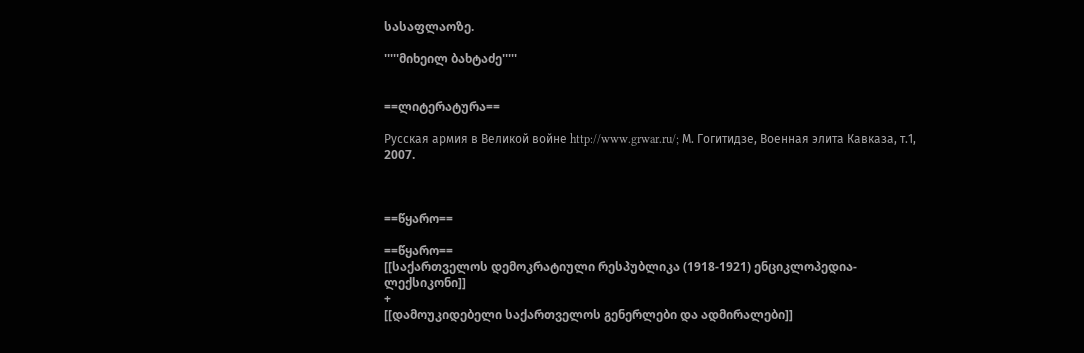სასაფლაოზე.

'''''მიხეილ ბახტაძე'''''


==ლიტერატურა==

Русская армия в Великой войне http://www.grwar.ru/; М. Гогитидзе, Военная элита Кавказа, т.1, 2007.



==წყარო==

==წყარო==
[[საქართველოს დემოკრატიული რესპუბლიკა (1918-1921) ენციკლოპედია-ლექსიკონი]]
+
[[დამოუკიდებელი საქართველოს გენერლები და ადმირალები]]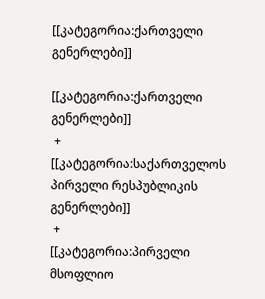[[კატეგორია:ქართველი გენერლები]]

[[კატეგორია:ქართველი გენერლები]]
 +
[[კატეგორია:საქართველოს პირველი რესპუბლიკის გენერლები]]
 +
[[კატეგორია:პირველი მსოფლიო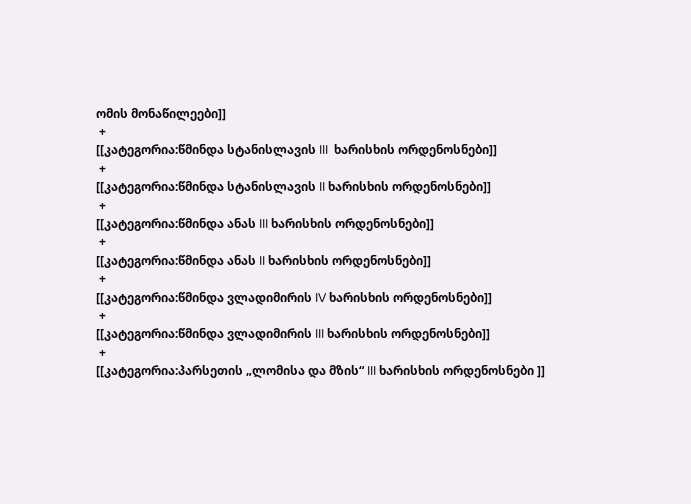ომის მონაწილეები]]
 +
[[კატეგორია:წმინდა სტანისლავის III  ხარისხის ორდენოსნები]]
 +
[[კატეგორია:წმინდა სტანისლავის II ხარისხის ორდენოსნები]]
 +
[[კატეგორია:წმინდა ანას III ხარისხის ორდენოსნები]]
 +
[[კატეგორია:წმინდა ანას II ხარისხის ორდენოსნები]]
 +
[[კატეგორია:წმინდა ვლადიმირის IV ხარისხის ორდენოსნები]]
 +
[[კატეგორია:წმინდა ვლადიმირის III ხარისხის ორდენოსნები]]
 +
[[კატეგორია:პარსეთის „ლომისა და მზის“ III ხარისხის ორდენოსნები ]]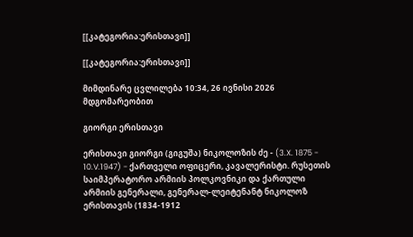[[კატეგორია:ერისთავი]]

[[კატეგორია:ერისთავი]]

მიმდინარე ცვლილება 10:34, 26 ივნისი 2026 მდგომარეობით

გიორგი ერისთავი

ერისთავი გიორგი (გიგუშა) ნიკოლოზის ძე - (3.X. 1875 - 10.V.1947) - ქართველი ოფიცერი, კავალერისტი. რუსეთის საიმპერატორო არმიის პოლკოვნიკი და ქართული არმიის გენერალი, გენერალ-ლეიტენანტ ნიკოლოზ ერისთავის (1834-1912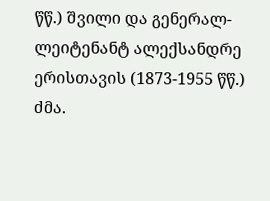წწ.) შვილი და გენერალ-ლეიტენანტ ალექსანდრე ერისთავის (1873-1955 წწ.) ძმა.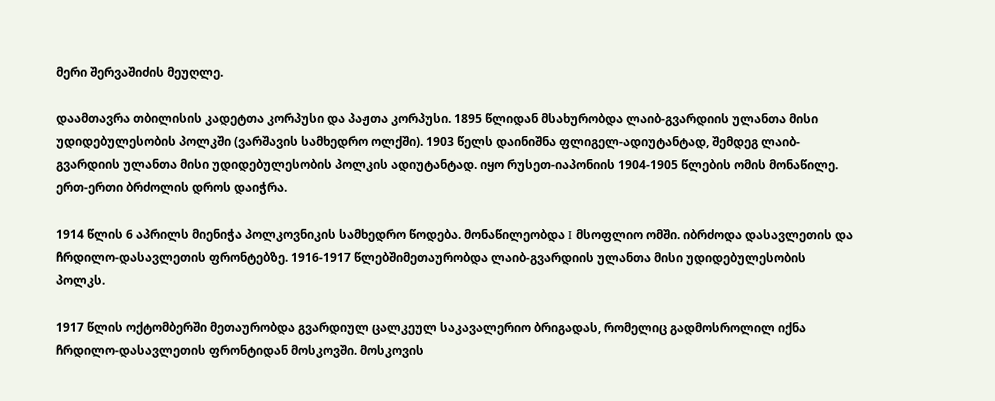მერი შერვაშიძის მეუღლე.

დაამთავრა თბილისის კადეტთა კორპუსი და პაჟთა კორპუსი. 1895 წლიდან მსახურობდა ლაიბ-გვარდიის ულანთა მისი უდიდებულესობის პოლკში (ვარშავის სამხედრო ოლქში). 1903 წელს დაინიშნა ფლიგელ-ადიუტანტად, შემდეგ ლაიბ-გვარდიის ულანთა მისი უდიდებულესობის პოლკის ადიუტანტად. იყო რუსეთ-იაპონიის 1904-1905 წლების ომის მონაწილე. ერთ-ერთი ბრძოლის დროს დაიჭრა.

1914 წლის 6 აპრილს მიენიჭა პოლკოვნიკის სამხედრო წოდება. მონაწილეობდა I მსოფლიო ომში. იბრძოდა დასავლეთის და ჩრდილო-დასავლეთის ფრონტებზე. 1916-1917 წლებშიმეთაურობდა ლაიბ-გვარდიის ულანთა მისი უდიდებულესობის პოლკს.

1917 წლის ოქტომბერში მეთაურობდა გვარდიულ ცალკეულ საკავალერიო ბრიგადას, რომელიც გადმოსროლილ იქნა ჩრდილო-დასავლეთის ფრონტიდან მოსკოვში. მოსკოვის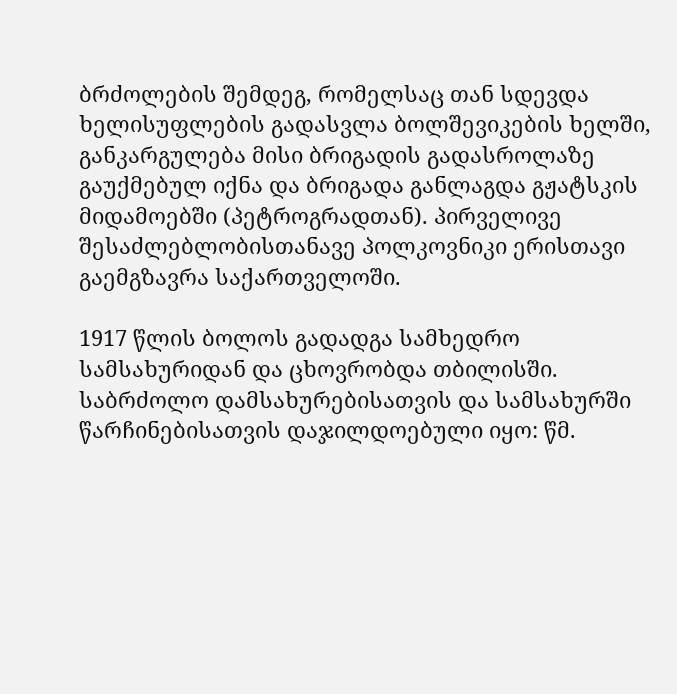ბრძოლების შემდეგ, რომელსაც თან სდევდა ხელისუფლების გადასვლა ბოლშევიკების ხელში, განკარგულება მისი ბრიგადის გადასროლაზე გაუქმებულ იქნა და ბრიგადა განლაგდა გჟატსკის მიდამოებში (პეტროგრადთან). პირველივე შესაძლებლობისთანავე პოლკოვნიკი ერისთავი გაემგზავრა საქართველოში.

1917 წლის ბოლოს გადადგა სამხედრო სამსახურიდან და ცხოვრობდა თბილისში. საბრძოლო დამსახურებისათვის და სამსახურში წარჩინებისათვის დაჯილდოებული იყო: წმ.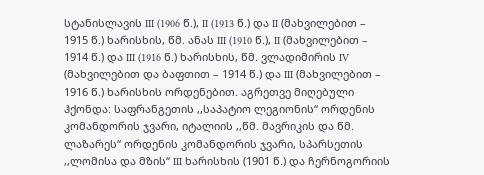სტანისლავის III (1906 წ.), II (1913 წ.) და II (მახვილებით – 1915 წ.) ხარისხის, წმ. ანას III (1910 წ.), II (მახვილებით – 1914 წ.) და III (1916 წ.) ხარისხის, წმ. ვლადიმირის IV (მახვილებით და ბაფთით – 1914 წ.) და III (მახვილებით – 1916 წ.) ხარისხის ორდენებით. აგრეთვე მიღებული ჰქონდა: საფრანგეთის ,,საპატიო ლეგიონის“ ორდენის კომანდორის ჯვარი, იტალიის ,,წმ. მავრიკის და წმ. ლაზარეს“ ორდენის კომანდორის ჯვარი, სპარსეთის ,,ლომისა და მზის“ III ხარისხის (1901 წ.) და ჩერნოგორიის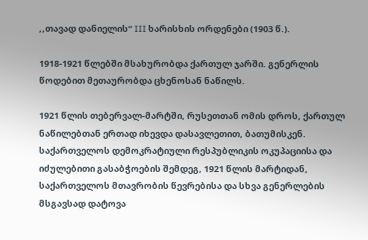,,თავად დანიელის“ III ხარისხის ორდენები (1903 წ.).

1918-1921 წლებში მსახურობდა ქართულ ჯარში. გენერლის წოდებით მეთაურობდა ცხენოსან ნაწილს.

1921 წლის თებერვალ-მარტში, რუსეთთან ომის დროს, ქართულ ნაწილებთან ერთად იხევდა დასავლეთით, ბათუმისკენ. საქართველოს დემოკრატიული რესპუბლიკის ოკუპაციისა და იძულებითი გასაბჭოების შემდეგ, 1921 წლის მარტიდან, საქართველოს მთავრობის წევრებისა და სხვა გენერლების მსგავსად დატოვა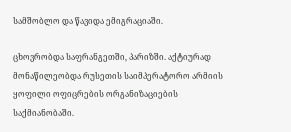სამშობლო და წავიდა ემიგრაციაში.

ცხოვრობდა საფრანგეთში, პარიზში. აქტიურად მონაწილეობდა რუსეთის საიმპერატორო არმიის ყოფილი ოფიცრების ორგანიზაციების საქმიანობაში.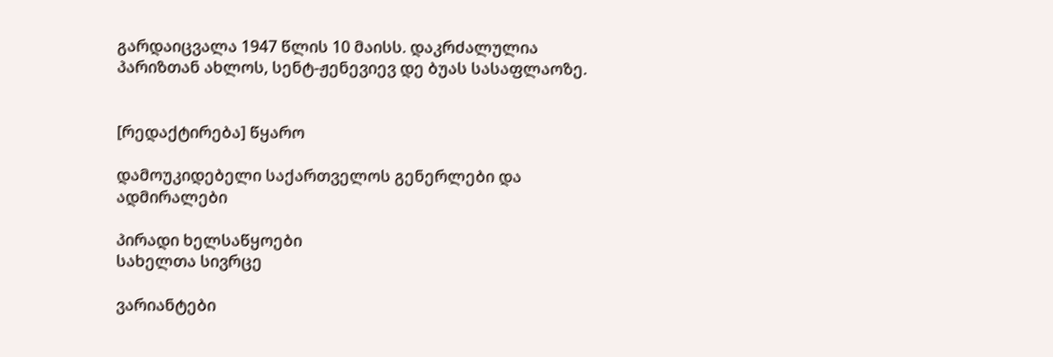გარდაიცვალა 1947 წლის 10 მაისს. დაკრძალულია პარიზთან ახლოს, სენტ-ჟენევიევ დე ბუას სასაფლაოზე.


[რედაქტირება] წყარო

დამოუკიდებელი საქართველოს გენერლები და ადმირალები

პირადი ხელსაწყოები
სახელთა სივრცე

ვარიანტები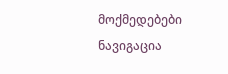მოქმედებები
ნავიგაცია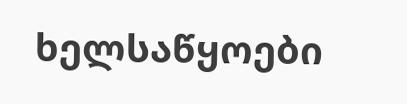ხელსაწყოები